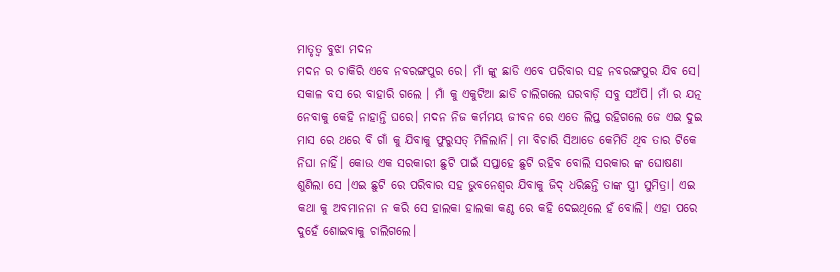ମାତୃତ୍ଵ ବୁଝା ମଦନ
ମଦନ ର ଚାକିରି ଏବେ ନବରଙ୍ଗପୁର ରେ। ମାଁ ଙ୍କୁ ଛାଡି ଏବେ ପରିବାର ସହ ନବରଙ୍ଗପୁର ଯିବ ସେ। ସକାଳ ବସ ରେ ବାହାରି ଗଲେ । ମାଁ କୁ ଏକୁଟିଆ ଛାଡି ଚାଲିଗଲେ ଘରବାଡ଼ି ସବୁ ସଅଁପି। ମାଁ ର ଯତ୍ନ ନେବାକୁ କେହି ନାହାନ୍ତି ଘରେ। ମଦନ ନିଜ କର୍ମମୟ ଜୀବନ ରେ ଏତେ ଲିପ୍ତ ରହିଗଲେ ଜେ ଏଇ ଦୁଇ ମାସ ରେ ଥରେ ବି ଗାଁ କୁ ଯିବାକୁ ଫୁରୁସତ୍ ମିଳିଲାନି। ମା ବିଚାରି ସିଆଡେ କେମିତି ଥିବ ତାର ଟିକେ ନିଘା ନାହିଁ। କୋଉ ଏକ ସରକାରୀ ଛୁଟି ପାଇଁ ସପ୍ତାହେ ଛୁଟି ରହିବ ବୋଲି ସରକାର ଙ୍କ ଘୋଷଣା ଶୁଣିଲା ସେ ।ଏଇ ଛୁଟି ରେ ପରିବାର ସହ ଭୁବନେଶ୍ୱର ଯିବାକୁ ଜିଦ୍ ଧରିଛନ୍ତି ତାଙ୍କ ସ୍ତ୍ରୀ ସୁମିତ୍ରା। ଏଇ କଥା କୁ ଅବମାନନା ନ କରି ସେ ହାଲକା ହାଲକା କଣ୍ଠ ରେ କହି ଦେଇଥିଲେ ହଁ ବୋଲି। ଏହା ପରେ ଦୁହେଁ ଶୋଇବାକୁ ଚାଲିଗଲେ।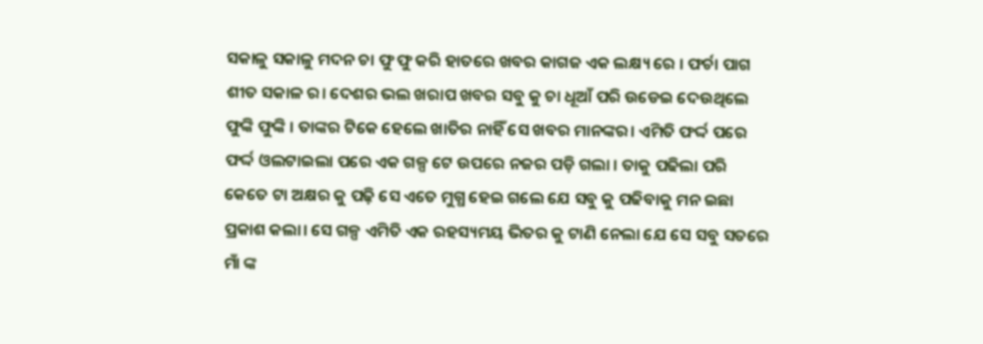ସକାଳୁ ସକାଳୁ ମଦନ ଚା ଫୁ ଫୁ କରି ହାତରେ ଖବର କାଗଜ ଏକ ଲକ୍ଷ୍ୟ ରେ । ଫର୍ଚା ପାଗ ଶୀତ ସକାଳ ର। ଦେଶର ଭଲ ଖରାପ ଖବର ସବୁ କୁ ଚା ଧୂଆଁ ପରି ଉଡେଇ ଦେଉଥିଲେ ଫୁଙ୍କି ଫୁଙ୍କି । ତାଙ୍କର ଟିକେ ହେଲେ ଖାତିର ନାହିଁ ସେ ଖବର ମାନଙ୍କର। ଏମିତି ଫର୍ଦ୍ଦ ପରେ ଫର୍ଦ୍ଦ ଓଲଟାଇଲା ପରେ ଏକ ଗଳ୍ପ ଟେ ଉପରେ ନଜର ପଡ଼ି ଗଲା । ତାକୁ ପଢିଲା ପରି କେତେ ଟା ଅକ୍ଷର କୁ ପଢ଼ି ସେ ଏତେ ମୁଗ୍ଧ ହେଇ ଗଲେ ଯେ ସବୁ କୁ ପଢିବାକୁ ମନ ଇଛା ପ୍ରକାଶ କଲା। ସେ ଗଳ୍ପ ଏମିତି ଏକ ରହସ୍ୟମୟ ଭିତର କୁ ଟାଣି ନେଲା ଯେ ସେ ସବୁ ସତରେ ମାଁ ଙ୍କ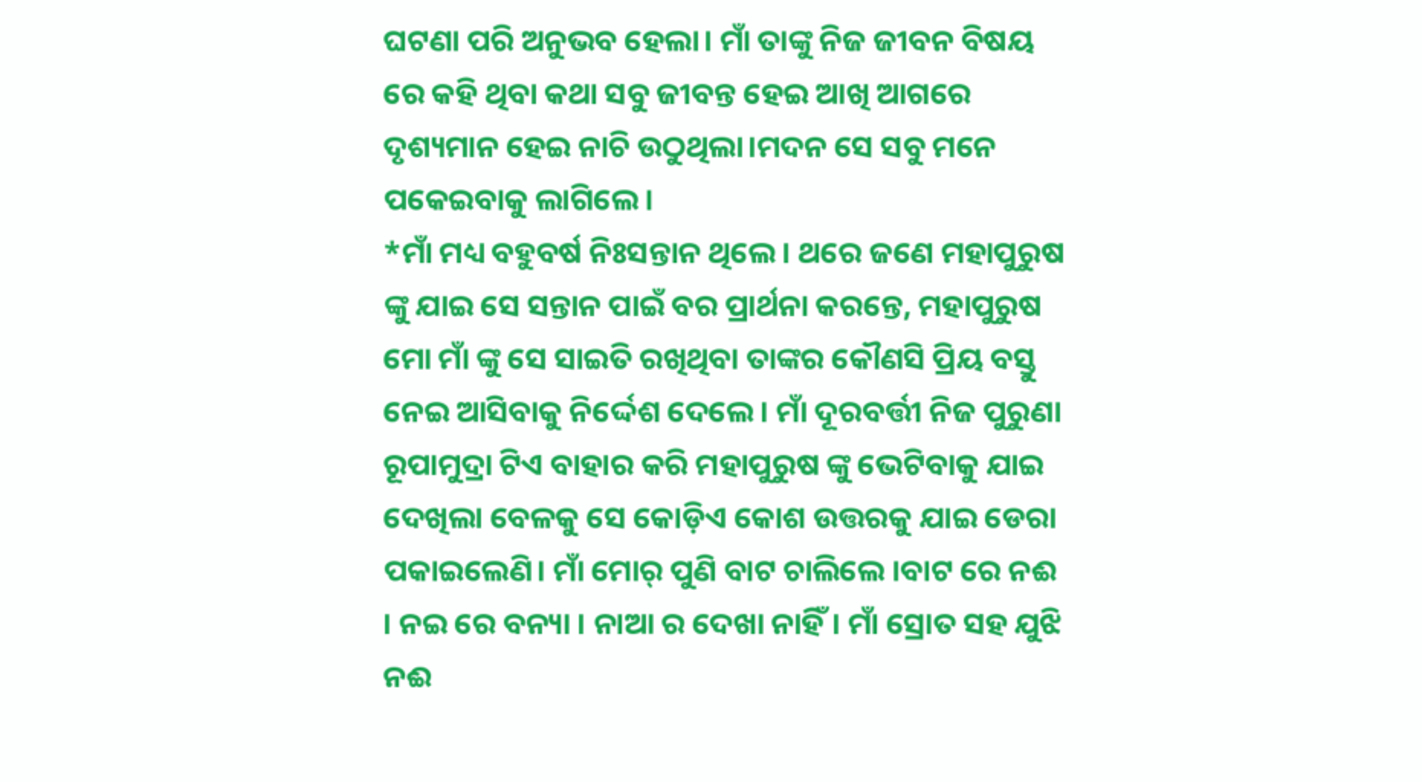ଘଟଣା ପରି ଅନୁଭବ ହେଲା। ମାଁ ତାଙ୍କୁ ନିଜ ଜୀବନ ବିଷୟ ରେ କହି ଥିବା କଥା ସବୁ ଜୀବନ୍ତ ହେଇ ଆଖି ଆଗରେ ଦୃଶ୍ୟମାନ ହେଇ ନାଚି ଉଠୁଥିଲା।ମଦନ ସେ ସବୁ ମନେ ପକେଇବାକୁ ଲାଗିଲେ।
*ମାଁ ମଧ୍ୟ ବହୁବର୍ଷ ନିଃସନ୍ତାନ ଥିଲେ। ଥରେ ଜଣେ ମହାପୁରୁଷ ଙ୍କୁ ଯାଇ ସେ ସନ୍ତାନ ପାଇଁ ବର ପ୍ରାର୍ଥନା କରନ୍ତେ, ମହାପୁରୁଷ ମୋ ମାଁ ଙ୍କୁ ସେ ସାଇତି ରଖିଥିବା ତାଙ୍କର କୌଣସି ପ୍ରିୟ ବସ୍ତୁ ନେଇ ଆସିବାକୁ ନିର୍ଦ୍ଦେଶ ଦେଲେ । ମାଁ ଦୂରବର୍ତ୍ତୀ ନିଜ ପୁରୁଣା ରୂପାମୁଦ୍ରା ଟିଏ ବାହାର କରି ମହାପୁରୁଷ ଙ୍କୁ ଭେଟିବାକୁ ଯାଇ ଦେଖିଲା ବେଳକୁ ସେ କୋଡ଼ିଏ କୋଶ ଉତ୍ତରକୁ ଯାଇ ଡେରା ପକାଇଲେଣି। ମାଁ ମୋର୍ ପୁଣି ବାଟ ଚାଲିଲେ ।ବାଟ ରେ ନଈ । ନଇ ରେ ବନ୍ୟା । ନାଆ ର ଦେଖା ନାହିଁ। ମାଁ ସ୍ରୋତ ସହ ଯୁଝି ନଈ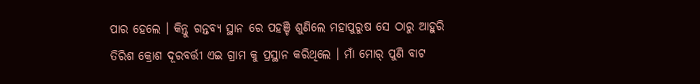ପାର ହେଲେ । କିନ୍ତୁ ଗନ୍ତବ୍ୟ ସ୍ଥାନ ରେ ପହଞ୍ଚି ଶୁଣିଲେ ମହାପୁରୁଷ ସେ ଠାରୁ ଆହୁରି ତିରିଶ କ୍ରୋଶ ଦୂରବର୍ତ୍ତୀ ଏଇ ଗ୍ରାମ କୁ ପ୍ରସ୍ଥାନ କରିଥିଲେ । ମାଁ ମୋର୍ ପୁଣି ବାଟ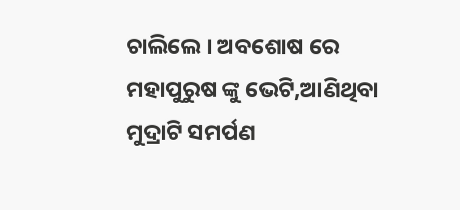ଚାଲିଲେ । ଅବଶୋଷ ରେ ମହାପୁରୁଷ ଙ୍କୁ ଭେଟି,ଆଣିଥିବା ମୁଦ୍ରାଟି ସମର୍ପଣ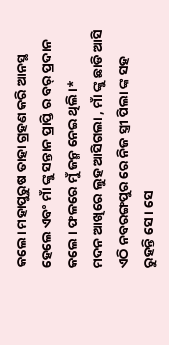କଲେ। ମହାପୁରୁଷ ତାହା ଗ୍ରହଣ କରି ଆନସ୍ଥ ହେଲେ ଏବଂ ମାଁ ଙ୍କୁ ସନ୍ତାନ ପ୍ରାପ୍ତି ର ବର୍ ପ୍ରଦାନ କଲେ । ଫଳରେ ମୁଁ ଜନ୍ମ ନେଇ ଥିଲି।*
ମଦନ ଆଖିରେ ଲୁହ ଆସିଗଲା , ମାଁ ଙ୍କୁ ଛାଡି ଆସି ଏଠି ନବରଙ୍ଗପୁର ରେ ନିଜ ସ୍ତ୍ରୀ ପିଲା ଙ୍କ ସହ ରୁହନ୍ତି ସେ। ସେ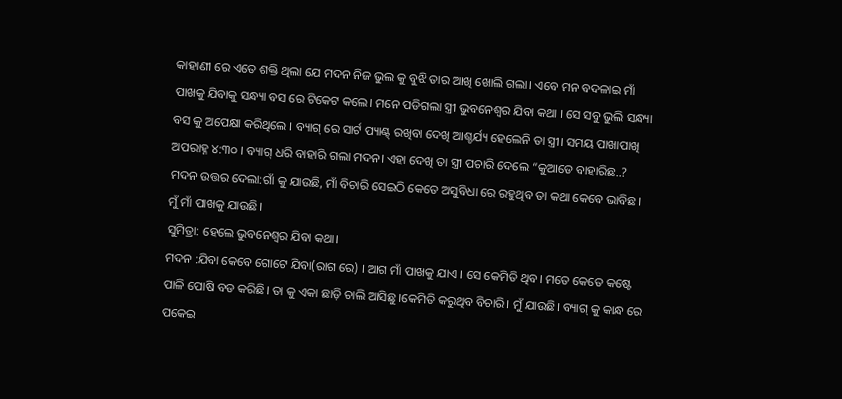କାହାଣୀ ରେ ଏତେ ଶକ୍ତି ଥିଲା ଯେ ମଦନ ନିଜ ଭୁଲ କୁ ବୁଝି ତାର ଆଖି ଖୋଲି ଗଲା। ଏବେ ମନ ବଦଳାଇ ମାଁ ପାଖକୁ ଯିବାକୁ ସନ୍ଧ୍ୟା ବସ ରେ ଟିକେଟ କଲେ। ମନେ ପଡିଗଲା ସ୍ତ୍ରୀ ଭୁବନେଶ୍ୱର ଯିବା କଥା । ସେ ସବୁ ଭୁଲି ସନ୍ଧ୍ୟା ବସ କୁ ଅପେକ୍ଷା କରିଥିଲେ । ବ୍ୟାଗ୍ ରେ ସାର୍ଟ ପ୍ୟାଣ୍ଟ୍ ରଖିବା ଦେଖି ଆଶ୍ଚର୍ଯ୍ୟ ହେଲେନି ତା ସ୍ତ୍ରୀ। ସମୟ ପାଖାପାଖି ଅପରାହ୍ନ ୪:୩୦ । ବ୍ୟାଗ୍ ଧରି ବାହାରି ଗଲା ମଦନ। ଏହା ଦେଖି ତା ସ୍ତ୍ରୀ ପଚାରି ଦେଲେ “କୁଆଡେ ବାହାରିଛ..?
ମଦନ ଉତ୍ତର ଦେଲା:ଗାଁ କୁ ଯାଉଛି, ମାଁ ବିଚାରି ସେଇଠି କେତେ ଅସୁବିଧା ରେ ରହୁଥିବ ତା କଥା କେବେ ଭାବିଛ। ମୁଁ ମାଁ ପାଖକୁ ଯାଉଛି।
ସୁମିତ୍ରା: ହେଲେ ଭୁବନେଶ୍ୱର ଯିବା କଥା।
ମଦନ :ଯିବା କେବେ ଗୋଟେ ଯିବା(ରାଗ ରେ) । ଆଗ ମାଁ ପାଖକୁ ଯାଏ । ସେ କେମିତି ଥିବ। ମତେ କେତେ କଷ୍ଟେ ପାଳି ପୋଷି ବଡ କରିଛି। ତା କୁ ଏକା ଛାଡ଼ି ଚାଲି ଆସିଛୁ ।କେମିତି କରୁଥିବ ବିଚାରି। ମୁଁ ଯାଉଛି। ବ୍ୟାଗ୍ କୁ କାନ୍ଧ ରେ ପକେଇ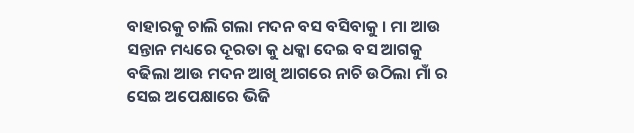ବାହାରକୁ ଚାଲି ଗଲା ମଦନ ବସ ବସିବାକୁ । ମା ଆଉ ସନ୍ତାନ ମଧ୍ୟରେ ଦୂରତା କୁ ଧକ୍କା ଦେଇ ବସ ଆଗକୁ ବଢିଲା ଆଉ ମଦନ ଆଖି ଆଗରେ ନାଚି ଉଠିଲା ମାଁ ର ସେଇ ଅପେକ୍ଷାରେ ଭିଜି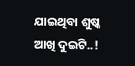ଯାଇଥିବା ଶୁଷ୍କ ଆଖି ଦୁଇଟି..!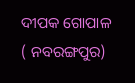ଦୀପକ ଗୋପାଳ
( ନବରଙ୍ଗପୁର)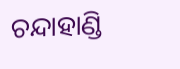ଚନ୍ଦାହାଣ୍ଡି